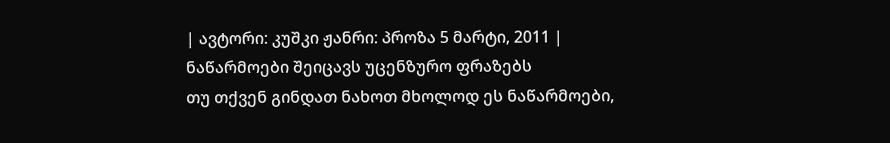| ავტორი: კუშკი ჟანრი: პროზა 5 მარტი, 2011 |
ნაწარმოები შეიცავს უცენზურო ფრაზებს
თუ თქვენ გინდათ ნახოთ მხოლოდ ეს ნაწარმოები,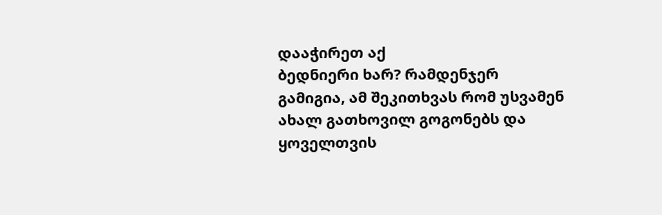დააჭირეთ აქ
ბედნიერი ხარ? რამდენჯერ გამიგია, ამ შეკითხვას რომ უსვამენ ახალ გათხოვილ გოგონებს და ყოველთვის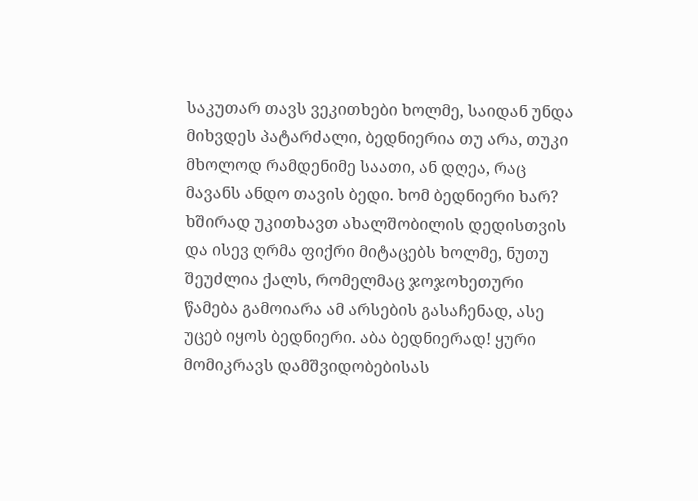საკუთარ თავს ვეკითხები ხოლმე, საიდან უნდა მიხვდეს პატარძალი, ბედნიერია თუ არა, თუკი მხოლოდ რამდენიმე საათი, ან დღეა, რაც მავანს ანდო თავის ბედი. ხომ ბედნიერი ხარ? ხშირად უკითხავთ ახალშობილის დედისთვის და ისევ ღრმა ფიქრი მიტაცებს ხოლმე, ნუთუ შეუძლია ქალს, რომელმაც ჯოჯოხეთური წამება გამოიარა ამ არსების გასაჩენად, ასე უცებ იყოს ბედნიერი. აბა ბედნიერად! ყური მომიკრავს დამშვიდობებისას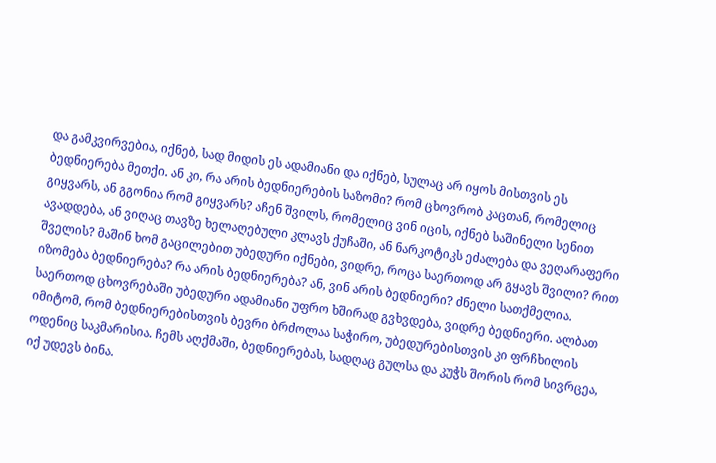და გამკვირვებია, იქნებ, სად მიდის ეს ადამიანი და იქნებ, სულაც არ იყოს მისთვის ეს ბედნიერება მეთქი. ან კი, რა არის ბედნიერების საზომი? რომ ცხოვრობ კაცთან, რომელიც გიყვარს, ან გგონია რომ გიყვარს? აჩენ შვილს, რომელიც ვინ იცის, იქნებ საშინელი სენით ავადდება, ან ვიღაც თავზე ხელაღებული კლავს ქუჩაში, ან ნარკოტიკს ეძალება და ვეღარაფერი შველის? მაშინ ხომ გაცილებით უბედური იქნები, ვიდრე, როცა საერთოდ არ გყავს შვილი? რით იზომება ბედნიერება? რა არის ბედნიერება? ან, ვინ არის ბედნიერი? ძნელი სათქმელია. საერთოდ ცხოვრებაში უბედური ადამიანი უფრო ხშირად გვხვდება, ვიდრე ბედნიერი. ალბათ იმიტომ, რომ ბედნიერებისთვის ბევრი ბრძოლაა საჭირო, უბედურებისთვის კი ფრჩხილის ოდენიც საკმარისია. ჩემს აღქმაში, ბედნიერებას, სადღაც გულსა და კუჭს შორის რომ სივრცეა, იქ უდევს ბინა.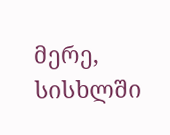მერე, სისხლში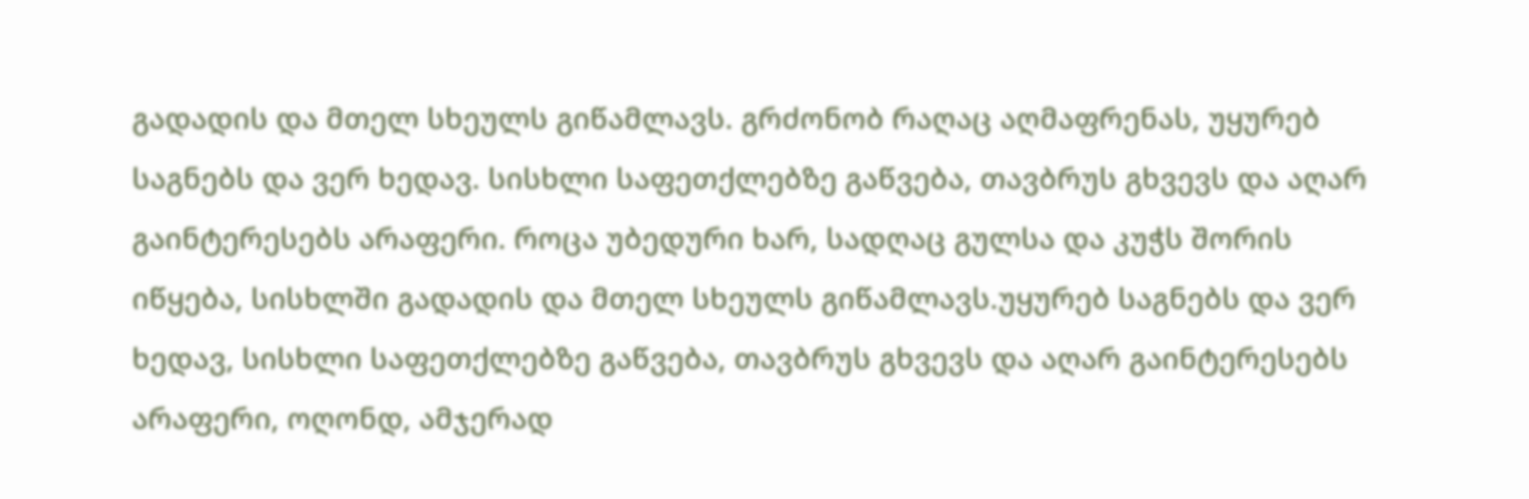გადადის და მთელ სხეულს გიწამლავს. გრძონობ რაღაც აღმაფრენას, უყურებ საგნებს და ვერ ხედავ. სისხლი საფეთქლებზე გაწვება, თავბრუს გხვევს და აღარ გაინტერესებს არაფერი. როცა უბედური ხარ, სადღაც გულსა და კუჭს შორის იწყება, სისხლში გადადის და მთელ სხეულს გიწამლავს.უყურებ საგნებს და ვერ ხედავ, სისხლი საფეთქლებზე გაწვება, თავბრუს გხვევს და აღარ გაინტერესებს არაფერი, ოღონდ, ამჯერად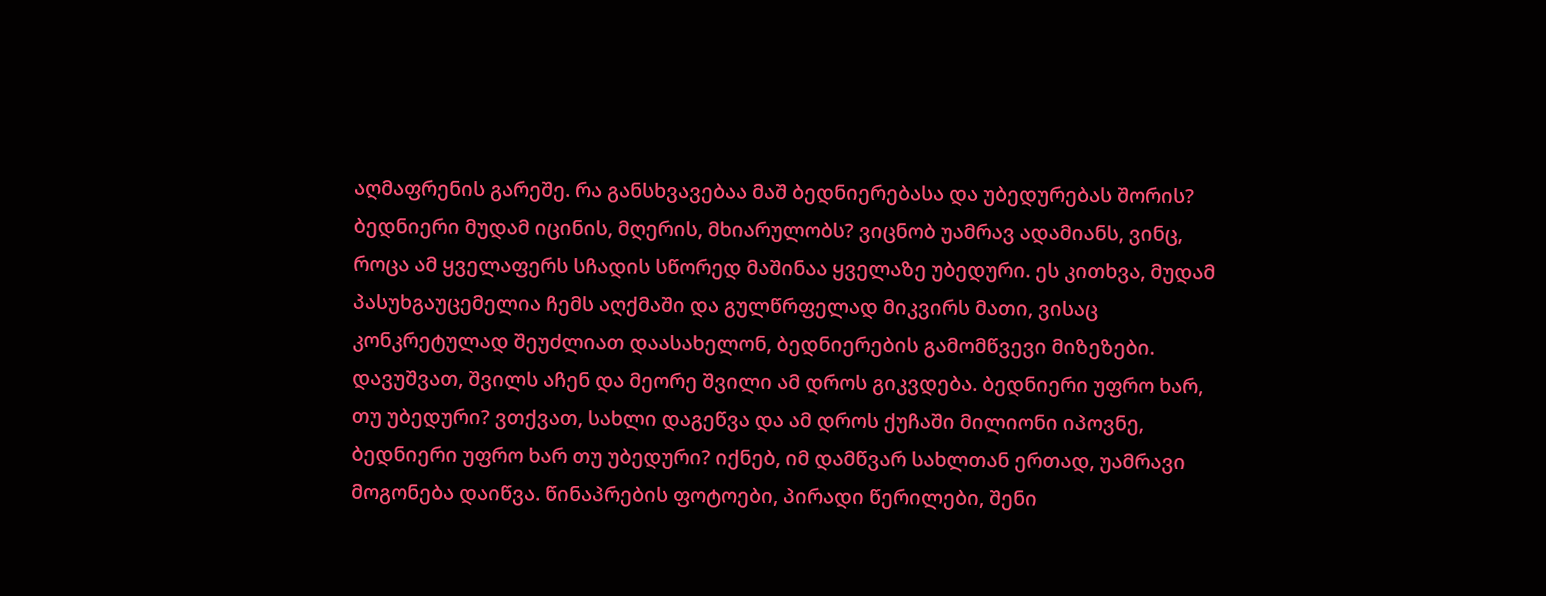აღმაფრენის გარეშე. რა განსხვავებაა მაშ ბედნიერებასა და უბედურებას შორის? ბედნიერი მუდამ იცინის, მღერის, მხიარულობს? ვიცნობ უამრავ ადამიანს, ვინც, როცა ამ ყველაფერს სჩადის სწორედ მაშინაა ყველაზე უბედური. ეს კითხვა, მუდამ პასუხგაუცემელია ჩემს აღქმაში და გულწრფელად მიკვირს მათი, ვისაც კონკრეტულად შეუძლიათ დაასახელონ, ბედნიერების გამომწვევი მიზეზები. დავუშვათ, შვილს აჩენ და მეორე შვილი ამ დროს გიკვდება. ბედნიერი უფრო ხარ, თუ უბედური? ვთქვათ, სახლი დაგეწვა და ამ დროს ქუჩაში მილიონი იპოვნე, ბედნიერი უფრო ხარ თუ უბედური? იქნებ, იმ დამწვარ სახლთან ერთად, უამრავი მოგონება დაიწვა. წინაპრების ფოტოები, პირადი წერილები, შენი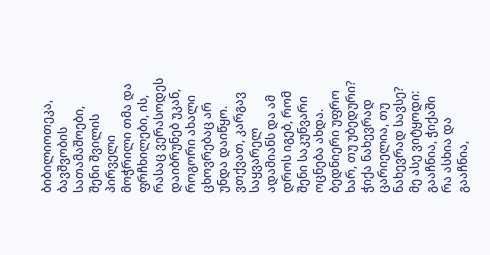ბიბილიოთეკა, ბავშვობის სათამაშოები, შენი შვილის პირველი მოჭრილი თმა და ფრჩხილები, ის, რასაც ვერასოდეს დაიბრუნებ უკან, როგორი ახალი ცხოვრებაც არ უნდა დაიწყო. ვთქვათ, კარგავ საყვარელ ადამიანს და ამ დროს იგებ, რომ შენი საკუნვარი ოცნება ახდა. ბედნიერი უფრო ხარ, თუ უბედური? ჭიქა ნახევრად ცარიელია, თუ ნახევრად სავსე? მე ასე ვიტყოდი: გააჩნია, ჭიქაში რა ასხია და გააჩნია,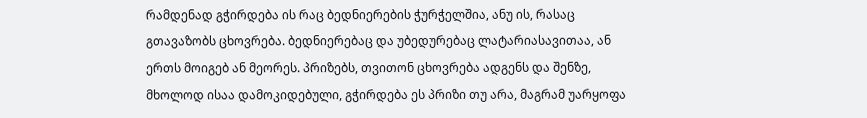რამდენად გჭირდება ის რაც ბედნიერების ჭურჭელშია, ანუ ის, რასაც გთავაზობს ცხოვრება. ბედნიერებაც და უბედურებაც ლატარიასავითაა, ან ერთს მოიგებ ან მეორეს. პრიზებს, თვითონ ცხოვრება ადგენს და შენზე, მხოლოდ ისაა დამოკიდებული, გჭირდება ეს პრიზი თუ არა, მაგრამ უარყოფა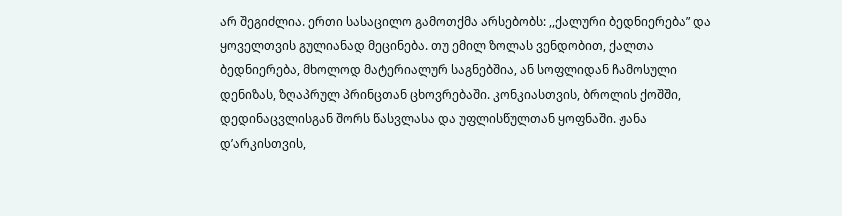არ შეგიძლია. ერთი სასაცილო გამოთქმა არსებობს: ,,ქალური ბედნიერება” და ყოველთვის გულიანად მეცინება. თუ ემილ ზოლას ვენდობით, ქალთა ბედნიერება, მხოლოდ მატერიალურ საგნებშია, ან სოფლიდან ჩამოსული დენიზას, ზღაპრულ პრინცთან ცხოვრებაში. კონკიასთვის, ბროლის ქოშში, დედინაცვლისგან შორს წასვლასა და უფლისწულთან ყოფნაში. ჟანა დ’არკისთვის,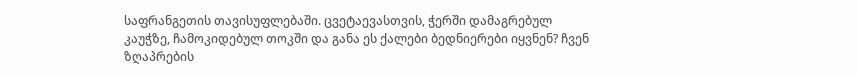საფრანგეთის თავისუფლებაში. ცვეტაევასთვის, ჭერში დამაგრებულ კაუჭზე, ჩამოკიდებულ თოკში და განა ეს ქალები ბედნიერები იყვნენ? ჩვენ ზღაპრების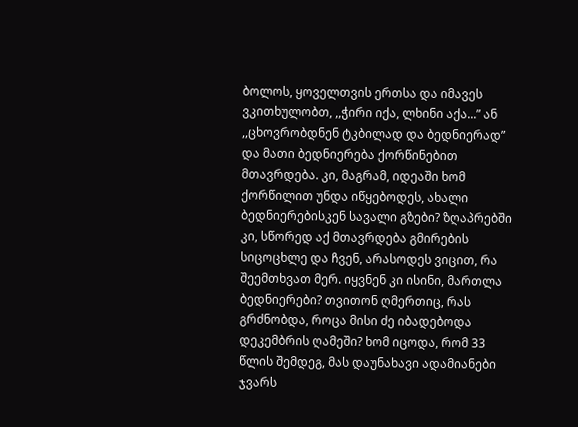ბოლოს, ყოველთვის ერთსა და იმავეს ვკითხულობთ, ,,ჭირი იქა, ლხინი აქა...” ან ,,ცხოვრობდნენ ტკბილად და ბედნიერად” და მათი ბედნიერება ქორწინებით მთავრდება. კი, მაგრამ, იდეაში ხომ ქორწილით უნდა იწყებოდეს, ახალი ბედნიერებისკენ სავალი გზები? ზღაპრებში კი, სწორედ აქ მთავრდება გმირების სიცოცხლე და ჩვენ, არასოდეს ვიცით, რა შეემთხვათ მერ. იყვნენ კი ისინი, მართლა ბედნიერები? თვითონ ღმერთიც, რას გრძნობდა, როცა მისი ძე იბადებოდა დეკემბრის ღამეში? ხომ იცოდა, რომ 33 წლის შემდეგ, მას დაუნახავი ადამიანები ჯვარს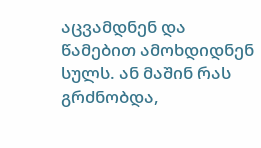აცვამდნენ და წამებით ამოხდიდნენ სულს. ან მაშინ რას გრძნობდა,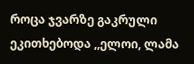როცა ჯვარზე გაკრული ეკითხებოდა ,,ელოი, ლამა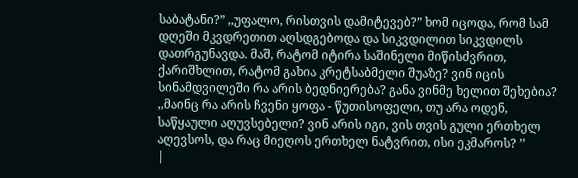საბატანი?” ,,უფალო, რისთვის დამიტევებ?” ხომ იცოდა, რომ სამ დღეში მკვდრეთით აღსდგებოდა და სიკვდილით სიკვდილს დათრგუნავდა. მაშ, რატომ იტირა საშინელი მიწისძვრით, ქარიშხლით, რატომ გახია კრეტსაბმელი შუაზე? ვინ იცის სინამდვილეში რა არის ბედნიერება? განა ვინმე ხელით შეხებია? ,,მაინც რა არის ჩვენი ყოფა - წუთისოფელი, თუ არა ოდენ, საწყაული აღუვსებელი? ვინ არის იგი, ვის თვის გული ერთხელ აღევსოს, და რაც მიეღოს ერთხელ ნატვრით, ისი ეკმაროს? ’’
|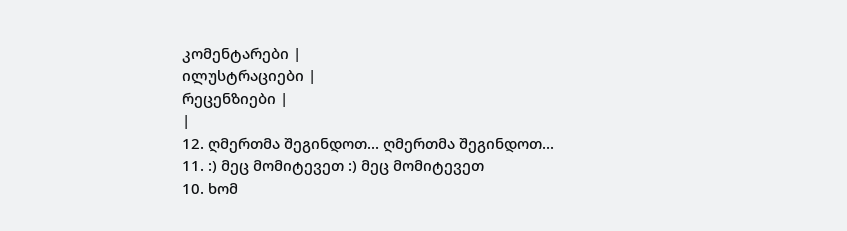კომენტარები |
ილუსტრაციები |
რეცენზიები |
|
12. ღმერთმა შეგინდოთ... ღმერთმა შეგინდოთ...
11. :) მეც მომიტევეთ :) მეც მომიტევეთ
10. ხომ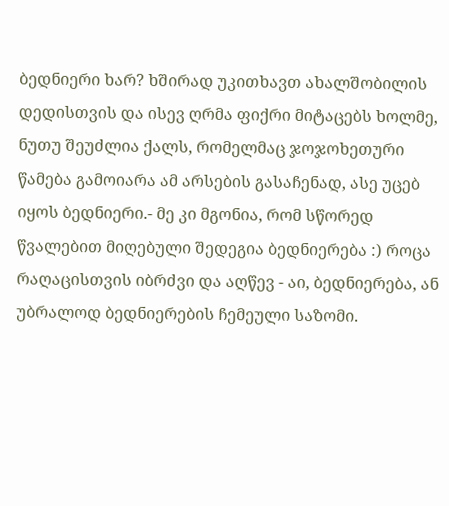ბედნიერი ხარ? ხშირად უკითხავთ ახალშობილის დედისთვის და ისევ ღრმა ფიქრი მიტაცებს ხოლმე, ნუთუ შეუძლია ქალს, რომელმაც ჯოჯოხეთური წამება გამოიარა ამ არსების გასაჩენად, ასე უცებ იყოს ბედნიერი.- მე კი მგონია, რომ სწორედ წვალებით მიღებული შედეგია ბედნიერება :) როცა რაღაცისთვის იბრძვი და აღწევ - აი, ბედნიერება, ან უბრალოდ ბედნიერების ჩემეული საზომი.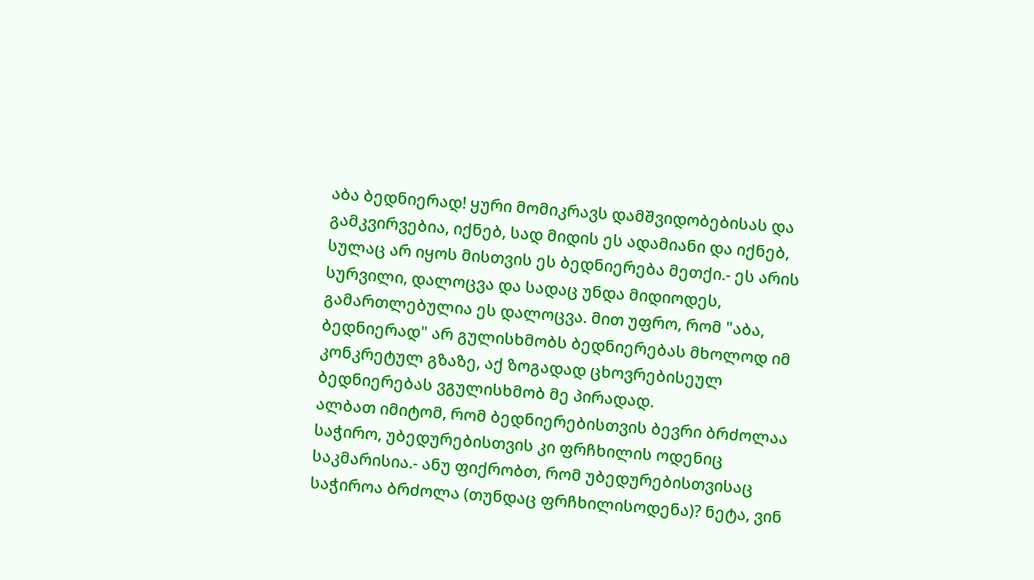აბა ბედნიერად! ყური მომიკრავს დამშვიდობებისას და გამკვირვებია, იქნებ, სად მიდის ეს ადამიანი და იქნებ, სულაც არ იყოს მისთვის ეს ბედნიერება მეთქი.- ეს არის სურვილი, დალოცვა და სადაც უნდა მიდიოდეს, გამართლებულია ეს დალოცვა. მით უფრო, რომ "აბა, ბედნიერად" არ გულისხმობს ბედნიერებას მხოლოდ იმ კონკრეტულ გზაზე, აქ ზოგადად ცხოვრებისეულ ბედნიერებას ვგულისხმობ მე პირადად.
ალბათ იმიტომ, რომ ბედნიერებისთვის ბევრი ბრძოლაა საჭირო, უბედურებისთვის კი ფრჩხილის ოდენიც საკმარისია.- ანუ ფიქრობთ, რომ უბედურებისთვისაც საჭიროა ბრძოლა (თუნდაც ფრჩხილისოდენა)? ნეტა, ვინ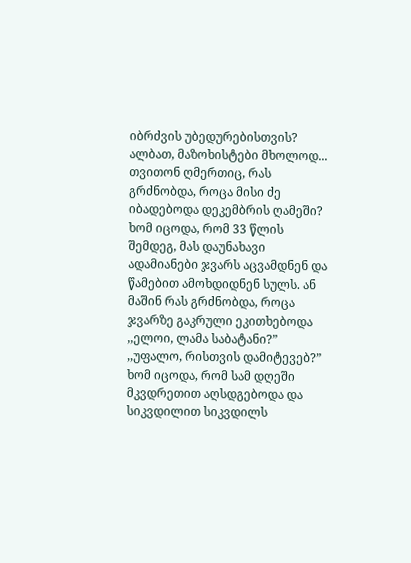იბრძვის უბედურებისთვის? ალბათ, მაზოხისტები მხოლოდ...
თვითონ ღმერთიც, რას გრძნობდა, როცა მისი ძე იბადებოდა დეკემბრის ღამეში? ხომ იცოდა, რომ 33 წლის შემდეგ, მას დაუნახავი ადამიანები ჯვარს აცვამდნენ და წამებით ამოხდიდნენ სულს. ან მაშინ რას გრძნობდა, როცა ჯვარზე გაკრული ეკითხებოდა ,,ელოი, ლამა საბატანი?” ,,უფალო, რისთვის დამიტევებ?” ხომ იცოდა, რომ სამ დღეში მკვდრეთით აღსდგებოდა და სიკვდილით სიკვდილს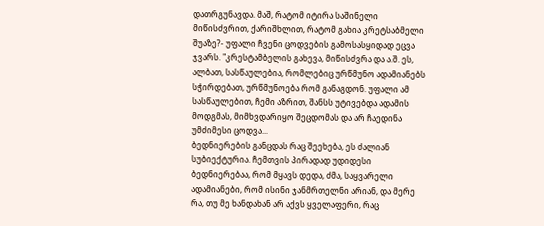დათრგუნავდა. მაშ, რატომ იტირა საშინელი მიწისძვრით, ქარიშხლით, რატომ გახია კრეტსაბმელი შუაზე?- უფალი ჩვენი ცოდვების გამოსასყიდად ეცვა ჯვარს. "კრესტამბელის გახევა, მიწისძვრა და ა.შ. ეს, ალბათ, სასწაულებია, რომლებიც ურწმუნო ადამიანებს სჭირდებათ, ურწმუნოება რომ განაგდონ. უფალი ამ სასწაულებით, ჩემი აზრით, შანსს უტივებდა ადამის მოდგმას, მიმხვდარიყო შეცდომას და არ ჩაედინა უმძიმესი ცოდვა...
ბედნიერების განცდას რაც შეეხება, ეს ძალიან სუბიექტურია. ჩემთვის პირადად უდიდესი ბედნიერებაა, რომ მყავს დედა, ძმა, საყვარელი ადამიანები, რომ ისინი ჯანმრთელნი არიან, და მერე რა, თუ მე ხანდახან არ აქვს ყველაფერი, რაც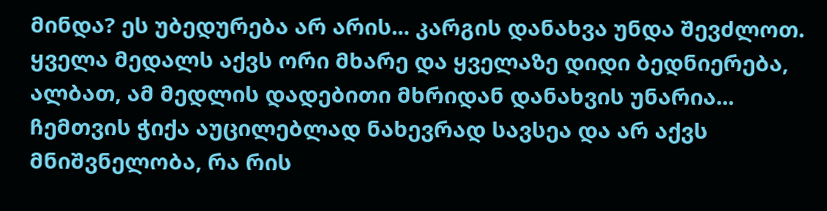მინდა? ეს უბედურება არ არის... კარგის დანახვა უნდა შევძლოთ. ყველა მედალს აქვს ორი მხარე და ყველაზე დიდი ბედნიერება, ალბათ, ამ მედლის დადებითი მხრიდან დანახვის უნარია...
ჩემთვის ჭიქა აუცილებლად ნახევრად სავსეა და არ აქვს მნიშვნელობა, რა რის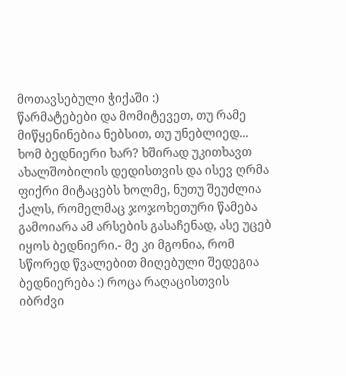მოთავსებული ჭიქაში :)
წარმატებები და მომიტევეთ, თუ რამე მიწყენინებია ნებსით, თუ უნებლიედ...
ხომ ბედნიერი ხარ? ხშირად უკითხავთ ახალშობილის დედისთვის და ისევ ღრმა ფიქრი მიტაცებს ხოლმე, ნუთუ შეუძლია ქალს, რომელმაც ჯოჯოხეთური წამება გამოიარა ამ არსების გასაჩენად, ასე უცებ იყოს ბედნიერი.- მე კი მგონია, რომ სწორედ წვალებით მიღებული შედეგია ბედნიერება :) როცა რაღაცისთვის იბრძვი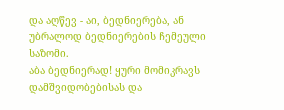და აღწევ - აი, ბედნიერება, ან უბრალოდ ბედნიერების ჩემეული საზომი.
აბა ბედნიერად! ყური მომიკრავს დამშვიდობებისას და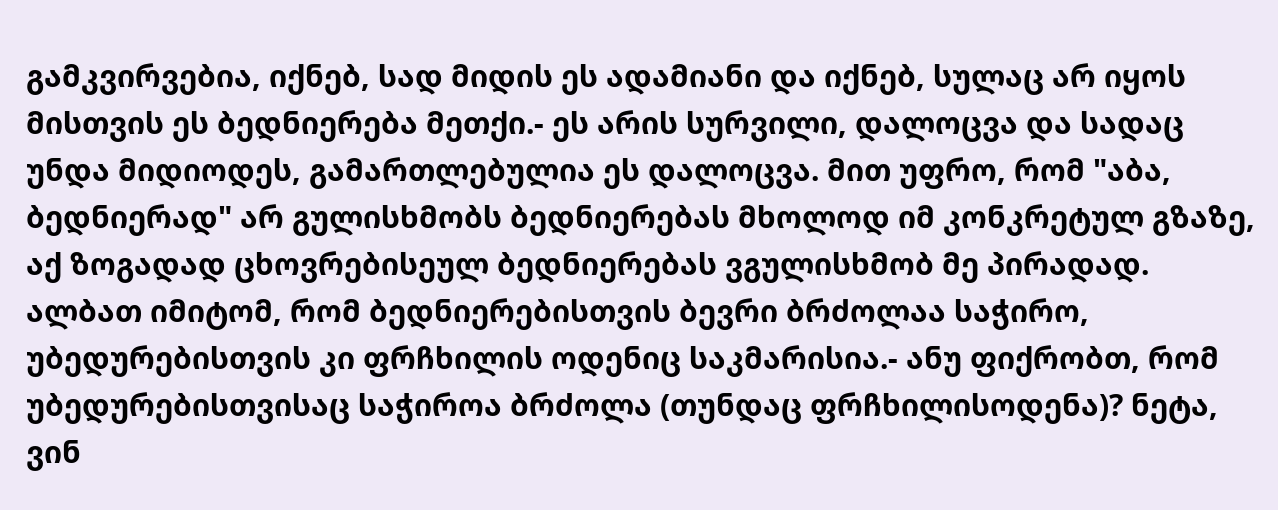გამკვირვებია, იქნებ, სად მიდის ეს ადამიანი და იქნებ, სულაც არ იყოს მისთვის ეს ბედნიერება მეთქი.- ეს არის სურვილი, დალოცვა და სადაც უნდა მიდიოდეს, გამართლებულია ეს დალოცვა. მით უფრო, რომ "აბა, ბედნიერად" არ გულისხმობს ბედნიერებას მხოლოდ იმ კონკრეტულ გზაზე, აქ ზოგადად ცხოვრებისეულ ბედნიერებას ვგულისხმობ მე პირადად.
ალბათ იმიტომ, რომ ბედნიერებისთვის ბევრი ბრძოლაა საჭირო, უბედურებისთვის კი ფრჩხილის ოდენიც საკმარისია.- ანუ ფიქრობთ, რომ უბედურებისთვისაც საჭიროა ბრძოლა (თუნდაც ფრჩხილისოდენა)? ნეტა, ვინ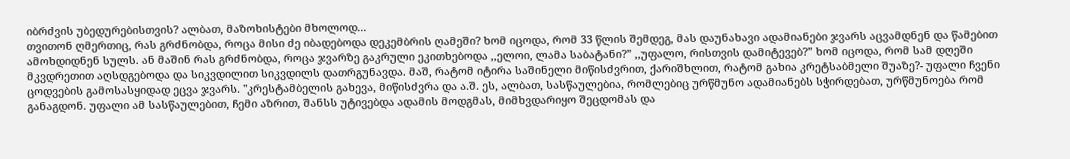იბრძვის უბედურებისთვის? ალბათ, მაზოხისტები მხოლოდ...
თვითონ ღმერთიც, რას გრძნობდა, როცა მისი ძე იბადებოდა დეკემბრის ღამეში? ხომ იცოდა, რომ 33 წლის შემდეგ, მას დაუნახავი ადამიანები ჯვარს აცვამდნენ და წამებით ამოხდიდნენ სულს. ან მაშინ რას გრძნობდა, როცა ჯვარზე გაკრული ეკითხებოდა ,,ელოი, ლამა საბატანი?” ,,უფალო, რისთვის დამიტევებ?” ხომ იცოდა, რომ სამ დღეში მკვდრეთით აღსდგებოდა და სიკვდილით სიკვდილს დათრგუნავდა. მაშ, რატომ იტირა საშინელი მიწისძვრით, ქარიშხლით, რატომ გახია კრეტსაბმელი შუაზე?- უფალი ჩვენი ცოდვების გამოსასყიდად ეცვა ჯვარს. "კრესტამბელის გახევა, მიწისძვრა და ა.შ. ეს, ალბათ, სასწაულებია, რომლებიც ურწმუნო ადამიანებს სჭირდებათ, ურწმუნოება რომ განაგდონ. უფალი ამ სასწაულებით, ჩემი აზრით, შანსს უტივებდა ადამის მოდგმას, მიმხვდარიყო შეცდომას და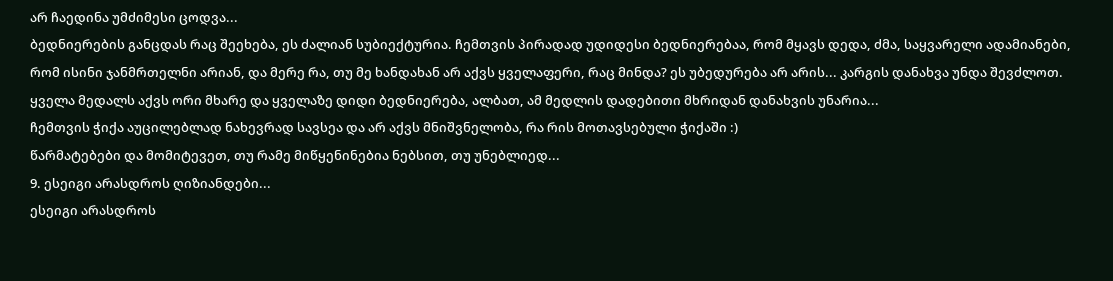არ ჩაედინა უმძიმესი ცოდვა...
ბედნიერების განცდას რაც შეეხება, ეს ძალიან სუბიექტურია. ჩემთვის პირადად უდიდესი ბედნიერებაა, რომ მყავს დედა, ძმა, საყვარელი ადამიანები, რომ ისინი ჯანმრთელნი არიან, და მერე რა, თუ მე ხანდახან არ აქვს ყველაფერი, რაც მინდა? ეს უბედურება არ არის... კარგის დანახვა უნდა შევძლოთ. ყველა მედალს აქვს ორი მხარე და ყველაზე დიდი ბედნიერება, ალბათ, ამ მედლის დადებითი მხრიდან დანახვის უნარია...
ჩემთვის ჭიქა აუცილებლად ნახევრად სავსეა და არ აქვს მნიშვნელობა, რა რის მოთავსებული ჭიქაში :)
წარმატებები და მომიტევეთ, თუ რამე მიწყენინებია ნებსით, თუ უნებლიედ...
9. ესეიგი არასდროს ღიზიანდები...
ესეიგი არასდროს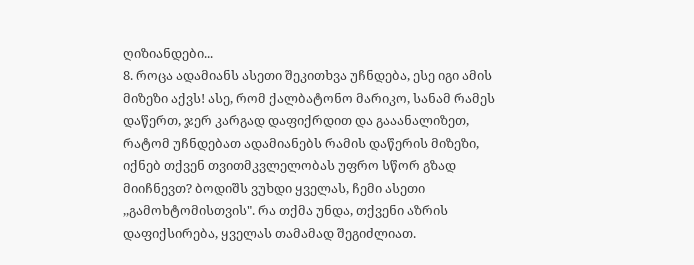ღიზიანდები...
8. როცა ადამიანს ასეთი შეკითხვა უჩნდება, ესე იგი ამის მიზეზი აქვს! ასე, რომ ქალბატონო მარიკო, სანამ რამეს დაწერთ, ჯერ კარგად დაფიქრდით და გააანალიზეთ, რატომ უჩნდებათ ადამიანებს რამის დაწერის მიზეზი, იქნებ თქვენ თვითმკვლელობას უფრო სწორ გზად მიიჩნევთ? ბოდიშს ვუხდი ყველას, ჩემი ასეთი ,,გამოხტომისთვის". რა თქმა უნდა, თქვენი აზრის დაფიქსირება, ყველას თამამად შეგიძლიათ.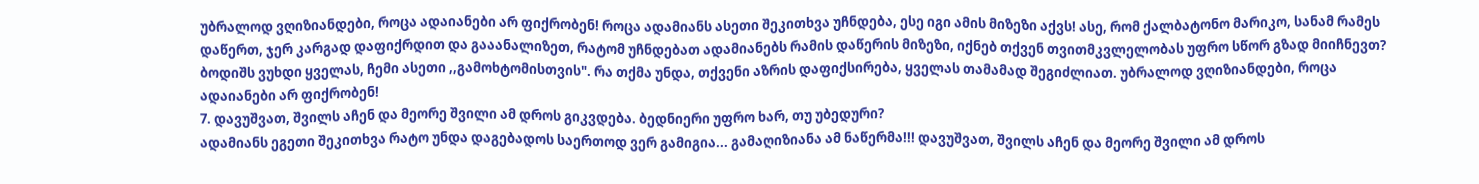უბრალოდ ვღიზიანდები, როცა ადაიანები არ ფიქრობენ! როცა ადამიანს ასეთი შეკითხვა უჩნდება, ესე იგი ამის მიზეზი აქვს! ასე, რომ ქალბატონო მარიკო, სანამ რამეს დაწერთ, ჯერ კარგად დაფიქრდით და გააანალიზეთ, რატომ უჩნდებათ ადამიანებს რამის დაწერის მიზეზი, იქნებ თქვენ თვითმკვლელობას უფრო სწორ გზად მიიჩნევთ? ბოდიშს ვუხდი ყველას, ჩემი ასეთი ,,გამოხტომისთვის". რა თქმა უნდა, თქვენი აზრის დაფიქსირება, ყველას თამამად შეგიძლიათ. უბრალოდ ვღიზიანდები, როცა ადაიანები არ ფიქრობენ!
7. დავუშვათ, შვილს აჩენ და მეორე შვილი ამ დროს გიკვდება. ბედნიერი უფრო ხარ, თუ უბედური?
ადამიანს ეგეთი შეკითხვა რატო უნდა დაგებადოს საერთოდ ვერ გამიგია... გამაღიზიანა ამ ნაწერმა!!! დავუშვათ, შვილს აჩენ და მეორე შვილი ამ დროს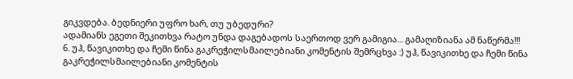გიკვდება. ბედნიერი უფრო ხარ, თუ უბედური?
ადამიანს ეგეთი შეკითხვა რატო უნდა დაგებადოს საერთოდ ვერ გამიგია... გამაღიზიანა ამ ნაწერმა!!!
6. უჰ, წავიკითხე და ჩემი წინა გაკრეჭილსმაილებიანი კომენტის შემრცხვა :) უჰ, წავიკითხე და ჩემი წინა გაკრეჭილსმაილებიანი კომენტის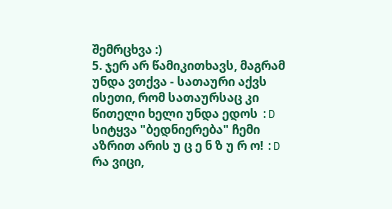შემრცხვა :)
5. ჯერ არ წამიკითხავს, მაგრამ უნდა ვთქვა - სათაური აქვს ისეთი, რომ სათაურსაც კი წითელი ხელი უნდა ედოს :D სიტყვა "ბედნიერება" ჩემი აზრით არის უ ც ე ნ ზ უ რ ო! :D რა ვიცი,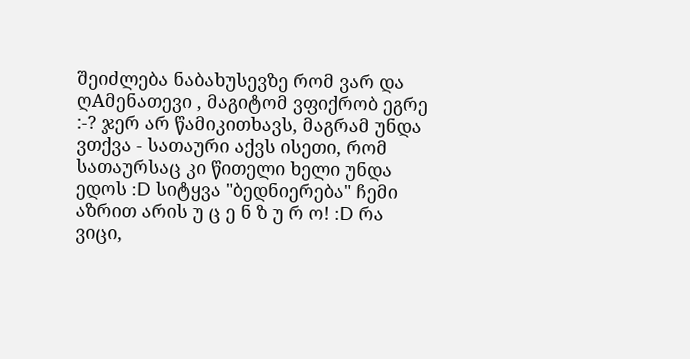შეიძლება ნაბახუსევზე რომ ვარ და ღAმენათევი , მაგიტომ ვფიქრობ ეგრე :-? ჯერ არ წამიკითხავს, მაგრამ უნდა ვთქვა - სათაური აქვს ისეთი, რომ სათაურსაც კი წითელი ხელი უნდა ედოს :D სიტყვა "ბედნიერება" ჩემი აზრით არის უ ც ე ნ ზ უ რ ო! :D რა ვიცი,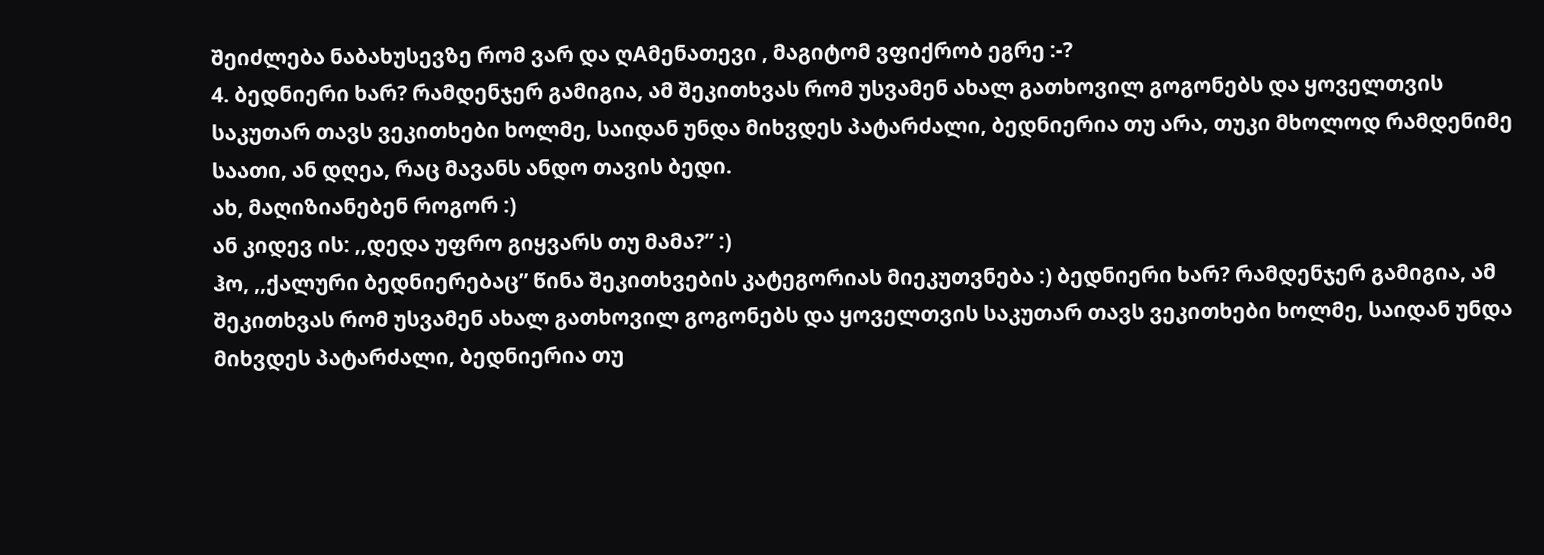შეიძლება ნაბახუსევზე რომ ვარ და ღAმენათევი , მაგიტომ ვფიქრობ ეგრე :-?
4. ბედნიერი ხარ? რამდენჯერ გამიგია, ამ შეკითხვას რომ უსვამენ ახალ გათხოვილ გოგონებს და ყოველთვის საკუთარ თავს ვეკითხები ხოლმე, საიდან უნდა მიხვდეს პატარძალი, ბედნიერია თუ არა, თუკი მხოლოდ რამდენიმე საათი, ან დღეა, რაც მავანს ანდო თავის ბედი.
ახ, მაღიზიანებენ როგორ :)
ან კიდევ ის: ,,დედა უფრო გიყვარს თუ მამა?” :)
ჰო, ,,ქალური ბედნიერებაც” წინა შეკითხვების კატეგორიას მიეკუთვნება :) ბედნიერი ხარ? რამდენჯერ გამიგია, ამ შეკითხვას რომ უსვამენ ახალ გათხოვილ გოგონებს და ყოველთვის საკუთარ თავს ვეკითხები ხოლმე, საიდან უნდა მიხვდეს პატარძალი, ბედნიერია თუ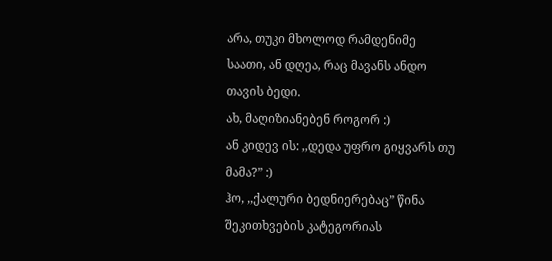არა, თუკი მხოლოდ რამდენიმე საათი, ან დღეა, რაც მავანს ანდო თავის ბედი.
ახ, მაღიზიანებენ როგორ :)
ან კიდევ ის: ,,დედა უფრო გიყვარს თუ მამა?” :)
ჰო, ,,ქალური ბედნიერებაც” წინა შეკითხვების კატეგორიას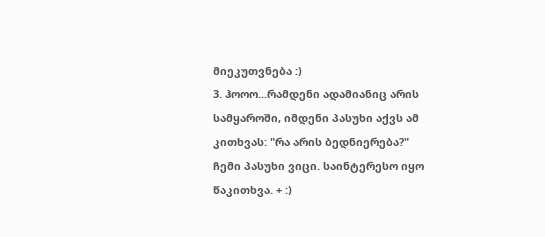მიეკუთვნება :)
3. ჰოოო...რამდენი ადამიანიც არის სამყაროში, იმდენი პასუხი აქვს ამ კითხვას: "რა არის ბედნიერება?" ჩემი პასუხი ვიცი. საინტერესო იყო წაკითხვა. + :)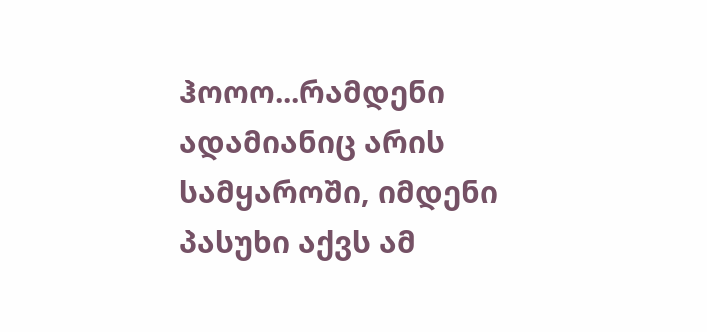ჰოოო...რამდენი ადამიანიც არის სამყაროში, იმდენი პასუხი აქვს ამ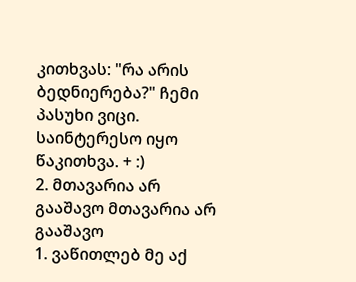კითხვას: "რა არის ბედნიერება?" ჩემი პასუხი ვიცი. საინტერესო იყო წაკითხვა. + :)
2. მთავარია არ გააშავო მთავარია არ გააშავო
1. ვაწითლებ მე აქ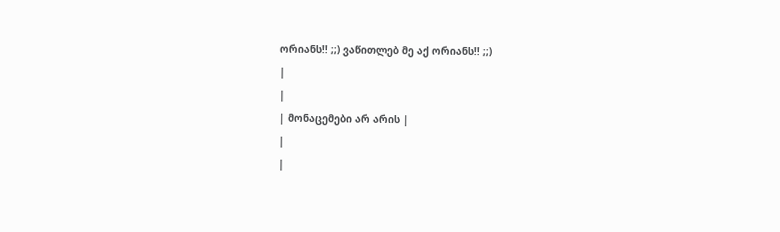ორიანს!! ;;) ვაწითლებ მე აქ ორიანს!! ;;)
|
|
| მონაცემები არ არის |
|
|